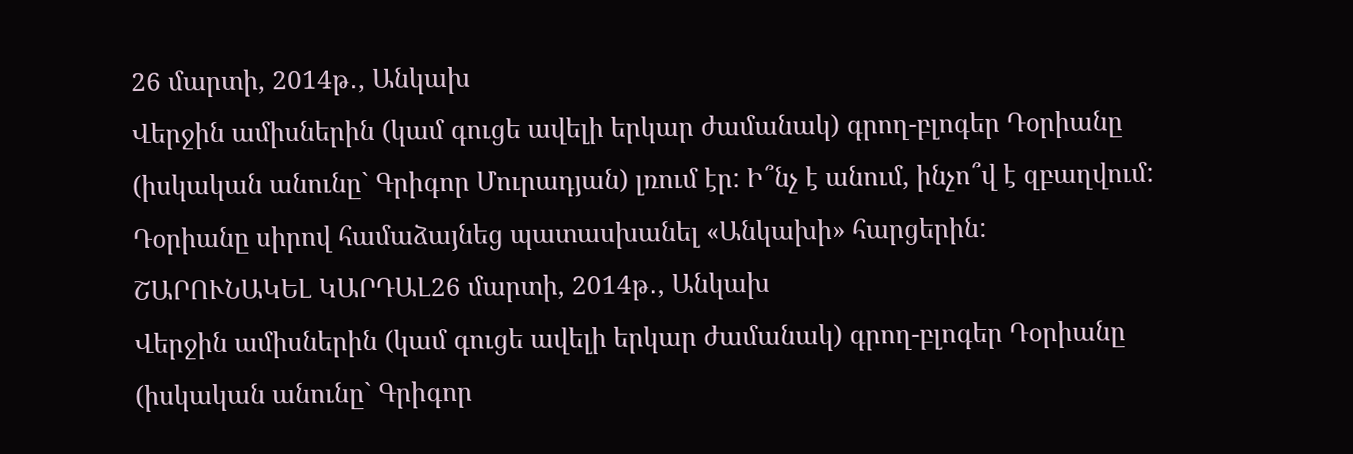26 մարտի, 2014թ․, Անկախ
Վերջին ամիսներին (կամ գուցե ավելի երկար ժամանակ) գրող-բլոգեր Դօրիանը (իսկական անունը` Գրիգոր Մուրադյան) լռում էր: Ի՞նչ է անում, ինչո՞վ է զբաղվում: Դօրիանը սիրով համաձայնեց պատասխանել «Անկախի» հարցերին:
ՇԱՐՈՒՆԱԿԵԼ ԿԱՐԴԱԼ26 մարտի, 2014թ․, Անկախ
Վերջին ամիսներին (կամ գուցե ավելի երկար ժամանակ) գրող-բլոգեր Դօրիանը (իսկական անունը` Գրիգոր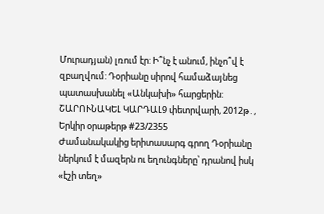Մուրադյան) լռում էր: Ի՞նչ է անում, ինչո՞վ է զբաղվում: Դօրիանը սիրով համաձայնեց պատասխանել «Անկախի» հարցերին:
ՇԱՐՈՒՆԱԿԵԼ ԿԱՐԴԱԼ9 փետրվարի, 2012թ․, Երկիր օրաթերթ #23/2355
Ժամանակակից երիտասարգ գրող Դօրիանը ներկում է մազերն ու եղունգները՝ դրանով իսկ «էշի տեղ»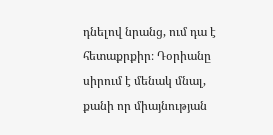դնելով նրանց, ում դա է հետաքրքիր։ Դօրիանը սիրում է մենակ մնալ, քանի որ միայնության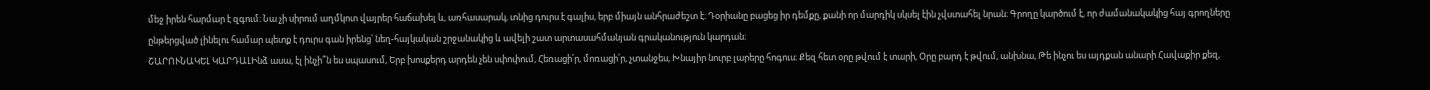մեջ իրեն հարմար է զգում։ Նա չի սիրում աղմկոտ վայրեր հաճախել և, առհասարակ, տնից դուրս է գալիս, երբ միայն անհրաժեշտ է։ Դօրիանը բացեց իր դեմքը, քանի որ մարդիկ սկսել էին չվստահել նրան։ Գրողը կարծում է, որ ժամանակակից հայ գրողները ընթերցված լինելու համար պետք է դուրս գան իրենց՝ նեղ-հայկական շրջանակից և ավելի շատ արտասահմանյան գրականություն կարդան։
ՇԱՐՈՒՆԱԿԵԼ ԿԱՐԴԱԼԻնձ ասա, էլ ինչի՞ն ես սպասում, Երբ խոսքերդ արդեն չեն սփոփում, Հեռացի՛ր, մոռացի՛ր, չտանջես, Խնայիր նուրբ լարերը հոգուս։ Քեզ հետ օրը թվում է տարի, Օրը բարդ է թվում, անխնա, Թե ինչու ես այդքան անարի Հավաքիր քեզ,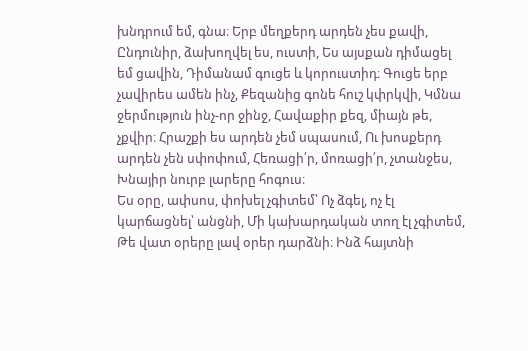խնդրում եմ, գնա։ Երբ մեղքերդ արդեն չես քավի, Ընդունիր, ձախողվել ես, ուստի, Ես այսքան դիմացել եմ ցավին, Դիմանամ գուցե և կորուստիդ։ Գուցե երբ չավիրես ամեն ինչ, Քեզանից գոնե հուշ կփրկվի, Կմնա ջերմություն ինչ-որ ջինջ, Հավաքիր քեզ, միայն թե, չքվիր։ Հրաշքի ես արդեն չեմ սպասում, Ու խոսքերդ արդեն չեն սփոփում, Հեռացի՛ր, մոռացի՛ր, չտանջես, Խնայիր նուրբ լարերը հոգուս։
Ես օրը, ափսոս, փոխել չգիտեմ՝ Ոչ ձգել, ոչ էլ կարճացնել՝ անցնի, Մի կախարդական տող էլ չգիտեմ, Թե վատ օրերը լավ օրեր դարձնի։ Ինձ հայտնի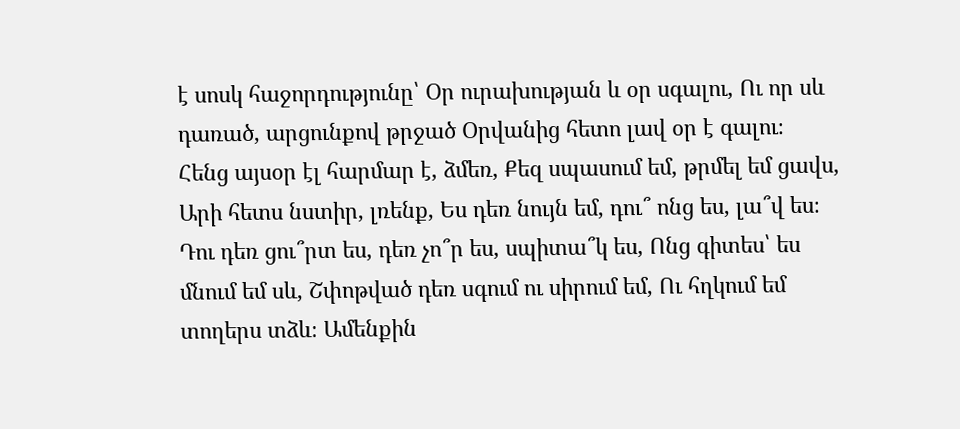է սոսկ հաջորդությունը՝ Օր ուրախության և օր սգալու, Ու որ սև դառած, արցունքով թրջած Օրվանից հետո լավ օր է գալու։
Հենց այսօր էլ հարմար է, ձմեռ, Քեզ սպասում եմ, թրմել եմ ցավս, Արի հետս նստիր, լռենք, Ես դեռ նույն եմ, դու՞ ոնց ես, լա՞վ ես։ Դու դեռ ցու՞րտ ես, դեռ չո՞ր ես, սպիտա՞կ ես, Ոնց գիտես՝ ես մնում եմ սև, Շփոթված դեռ սգում ու սիրում եմ, Ու հղկում եմ տողերս տձև։ Ամենքին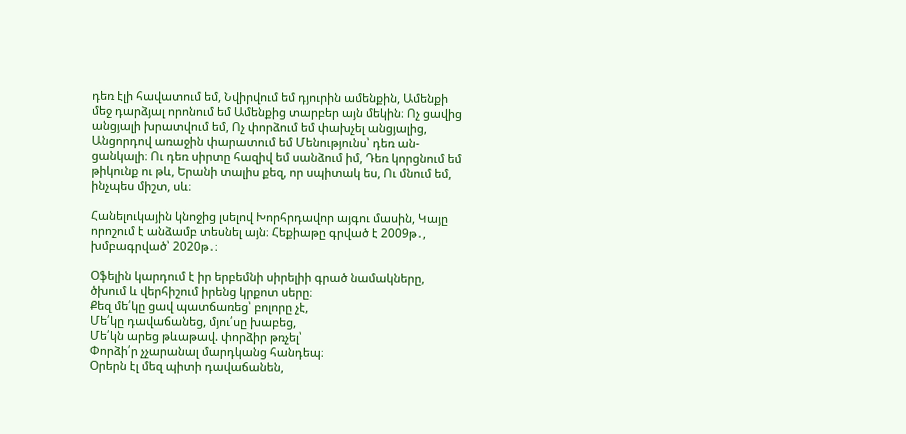դեռ էլի հավատում եմ, Նվիրվում եմ դյուրին ամենքին, Ամենքի մեջ դարձյալ որոնում եմ Ամենքից տարբեր այն մեկին։ Ոչ ցավից անցյալի խրատվում եմ, Ոչ փորձում եմ փախչել անցյալից, Անցորդով առաջին փարատում եմ Մենությունս՝ դեռ ան-ցանկալի։ Ու դեռ սիրտը հազիվ եմ սանձում իմ, Դեռ կորցնում եմ թիկունք ու թև, Երանի տալիս քեզ, որ սպիտակ ես, Ու մնում եմ, ինչպես միշտ, սև։

Հանելուկային կնոջից լսելով Խորհրդավոր այգու մասին, Կայը որոշում է անձամբ տեսնել այն։ Հեքիաթը գրված է 2009թ․, խմբագրված՝ 2020թ․։

Օֆելին կարդում է իր երբեմնի սիրելիի գրած նամակները, ծխում և վերհիշում իրենց կրքոտ սերը։
Քեզ մե՛կը ցավ պատճառեց՝ բոլորը չէ,
Մե՛կը դավաճանեց, մյու՛սը խաբեց,
Մե՛կն արեց թևաթավ. փորձիր թռչել՝
Փորձի՛ր չչարանալ մարդկանց հանդեպ։
Օրերն էլ մեզ պիտի դավաճանեն,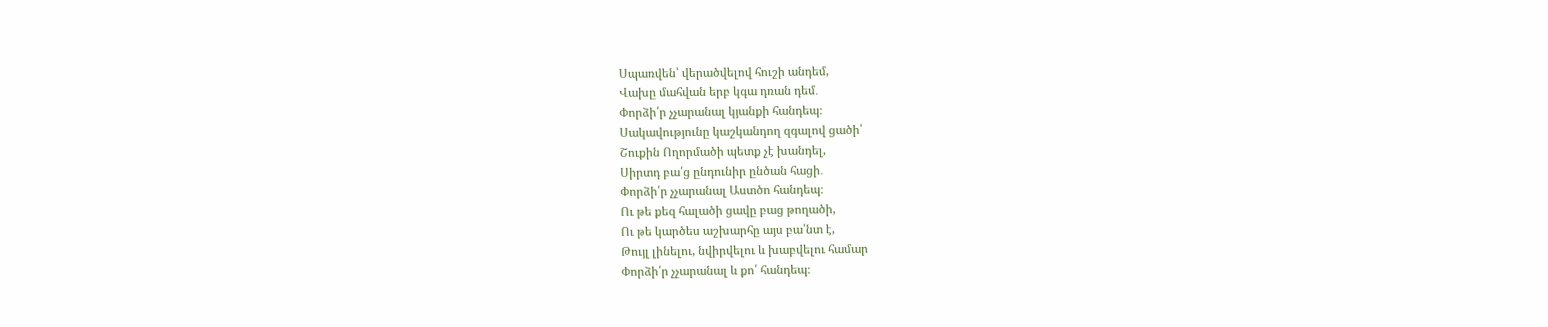Սպառվեն՝ վերածվելով հուշի անդեմ,
Վախը մահվան երբ կգա դռան դեմ․
Փորձի՛ր չչարանալ կյանքի հանդեպ։
Սակավությունը կաշկանդող զգալով ցածի՝
Շուքին Ողորմածի պետք չէ խանդել,
Սիրտդ բա՛ց ընդունիր ընծան հացի․
Փորձի՛ր չչարանալ Աստծո հանդեպ։
Ու թե քեզ հալածի ցավը բաց թողածի,
Ու թե կարծես աշխարհը այս բա՛նտ է,
Թույլ լինելու, նվիրվելու և խաբվելու համար
Փորձի՛ր չչարանալ և քո՛ հանդեպ։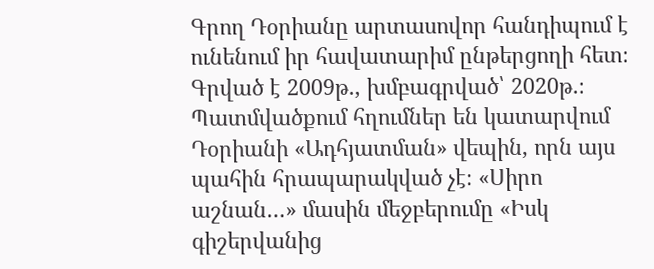Գրող Դօրիանը արտասովոր հանդիպում է ունենում իր հավատարիմ ընթերցողի հետ։ Գրված է 2009թ․, խմբագրված՝ 2020թ․։ Պատմվածքում հղումներ են կատարվում Դօրիանի «Ադհյատման» վեպին, որն այս պահին հրապարակված չէ։ «Սիրո աշնան…» մասին մեջբերումը «Իսկ գիշերվանից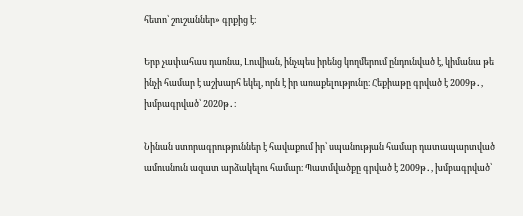հետո՝ շուշաններ» գրքից է։

Երբ չափահաս դառնա, Լուվիան, ինչպես իրենց կողմերում ընդունված է, կիմանա թե ինչի համար է աշխարհ եկել, որն է իր առաքելությունը։ Հեքիաթը գրված է 2009թ․, խմբագրված՝ 2020թ․։

Նինան ստորագրություններ է հավաքում իր՝ սպանության համար դատապարտված ամուսնուն ազատ արձակելու համար։ Պատմվածքը գրված է 2009թ․, խմբագրված՝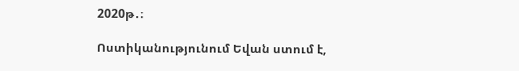2020թ․։

Ոստիկանությունում Եվան ստում է,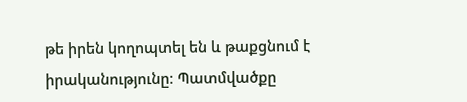թե իրեն կողոպտել են և թաքցնում է իրականությունը։ Պատմվածքը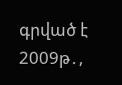գրված է 2009թ․,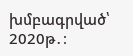խմբագրված՝ 2020թ․։